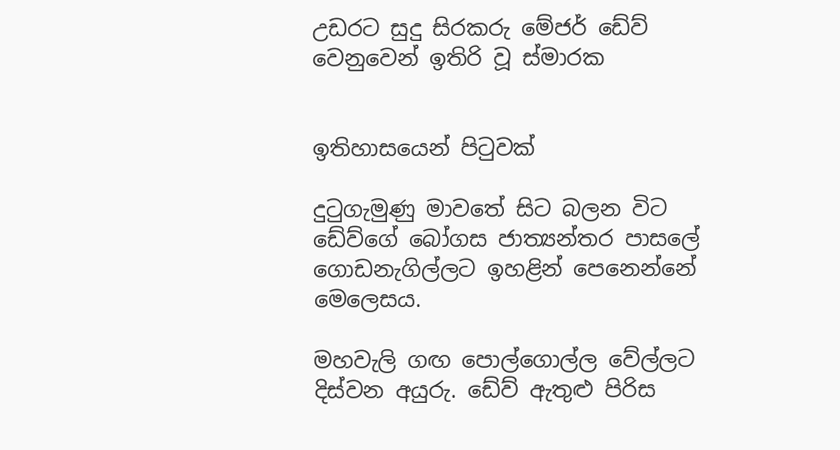උඩරට සුදු සිරකරු මේජර් ඩේව් වෙනුවෙන් ඉතිරි වූ ස්මාරක


ඉතිහාසයෙන් පිටුවක්

දුටුගැමුණු මාවතේ සිට බලන විට ඩේව්ගේ බෝගස ජාත්‍යන්තර පාසලේ ගොඩනැගිල්ලට ඉහළින් පෙනෙන්නේ මෙලෙසය.

මහවැලි ගඟ පොල්ගොල්ල වේල්ලට දිස්වන අයුරු. ඩේව් ඇතුළු පිරිස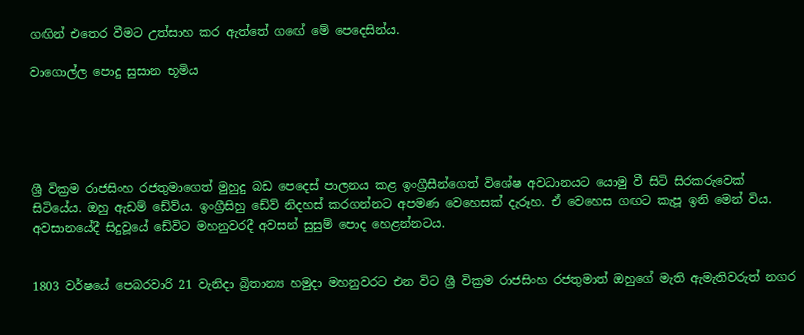ගඟින් එතෙර වීමට උත්සාහ කර ඇත්තේ ගඟේ මේ පෙදෙසින්ය.

වාගොල්ල පොදු සුසාන භූමිය





ශ්‍රී වික්‍රම රාජසිංහ රජතුමාගෙත් මුහුදු බඩ පෙදෙස් පාලනය කළ ඉංග්‍රීසීන්ගෙත් විශේෂ අවධානයට යොමු වී සිටි සිරකරුවෙක් සිටියේය. ඔහු ඇඩම් ඩේව්ය. ඉංග්‍රීසිහු ඩේව් නිදහස් කරගන්නට අපමණ වෙහෙසක් දැරූහ. ඒ වෙහෙස ගඟට කැපූ ඉනි මෙන් විය. අවසානයේදී සිදුවූයේ ඩේවිට මහනුවරදී අවසන් සුසුම් පොද හෙළන්නටය.


1803 වර්ෂයේ පෙබරවාරි 21 වැනිදා බ්‍රිතාන්‍ය හමුදා මහනුවරට එන විට ශ්‍රී වික්‍රම රාජසිංහ රජතුමාත් ඔහුගේ මැති ඇමැතිවරුත් නගර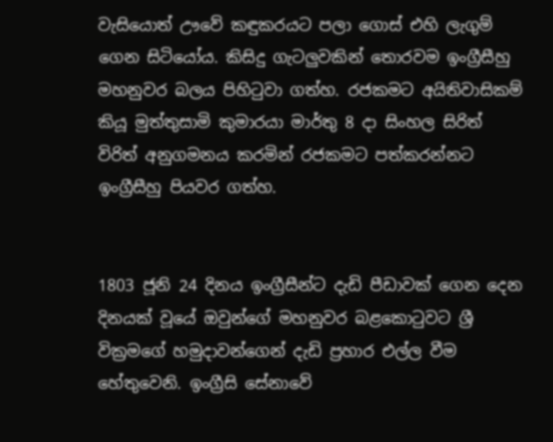වැසියොත් ඌවේ කඳුකරයට පලා ගොස් එහි ලැගුම් ගෙන සිටියෝය. කිසිදු ගැටලුවකින් තොරවම ඉංග්‍රීසීහු මහනුවර බලය පිහිටුවා ගත්හ. රජකමට අයිතිවාසිකම් කියූ මුත්තුසාමි කුමාරයා මාර්තු 8 දා සිංහල සිරිත් විරිත් අනුගමනය කරමින් රජකමට පත්කරන්නට ඉංග්‍රීසීහු පියවර ගත්හ.


1803 ජූනි 24 දිනය ඉංග්‍රීසීන්ට දැඩි පීඩාවක් ගෙන දෙන දිනයක් වූයේ ඔවුන්ගේ මහනුවර බළකොටුවට ශ්‍රී වික්‍රමගේ හමුදාවන්ගෙන් දැඩි ප්‍රහාර එල්ල වීම හේතුවෙනි. ඉංග්‍රීසි සේනාවේ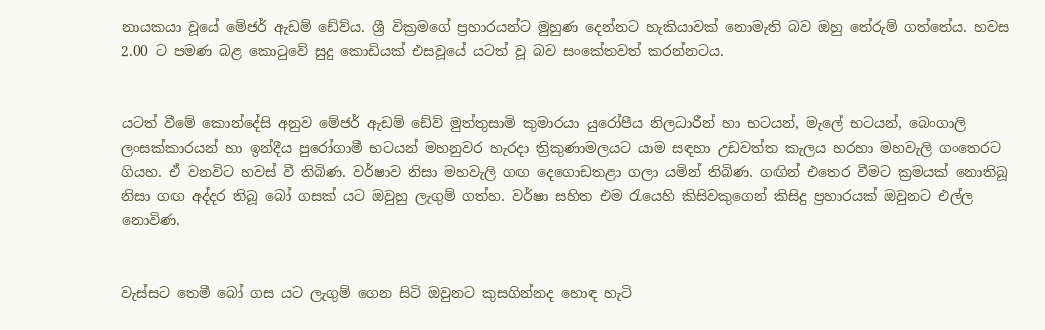නායකයා වූයේ මේජර් ඇඩම් ඩේව්ය. ශ්‍රී වික්‍රමගේ ප්‍රහාරයන්ට මුහුණ දෙන්නට හැකියාවක් නොමැති බව ඔහු තේරුම් ගත්තේය. හවස 2.00 ට පමණ බළ කොටුවේ සුදු කොඩියක් එසවූයේ යටත් වූ බව සංකේතවත් කරන්නටය.


යටත් වීමේ කොන්දේසි අනුව මේජර් ඇඩම් ඩේව් මුත්තුසාමි කුමාරයා යුරෝපීය නිලධාරීන් හා භටයන්, මැලේ භටයන්, බෙංගාලි ලංසක්කාරයන් හා ඉන්දීය පුරෝගාමී භටයන් මහනුවර හැරදා ත්‍රිකුණාමලයට යාම සඳහා උඩවත්ත කැලය හරහා මහවැලි ගංතෙරට ගියහ. ඒ වනවිට හවස් වී තිබිණ. වර්ෂාව නිසා මහවැලි ගඟ දෙගොඩතළා ගලා යමින් තිබිණ. ගඟින් එතෙර වීමට ක්‍රමයක් නොතිබූ නිසා ගඟ අද්දර තිබූ බෝ ගසක් යට ඔවුහු ලැගුම් ගත්හ. වර්ෂා සහිත එම රැයෙහි කිසිවකුගෙන් කිසිදු ප්‍රහාරයක් ඔවුනට එල්ල නොවිණ.


වැස්සට තෙමී බෝ ගස යට ලැගුම් ගෙන සිටි ඔවුනට කුසගින්නද හොඳ හැටි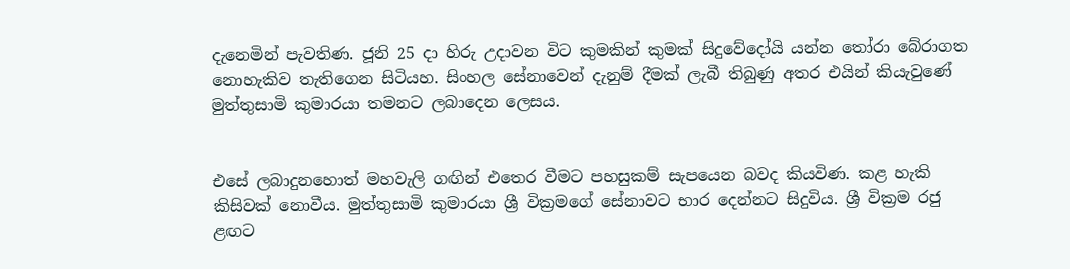දැනෙමින් පැවතිණ. ජූනි 25 දා හිරු උදාවන විට කුමකින් කුමක් සිදුවේදෝයි යන්න තෝරා බේරාගත නොහැකිව තැතිගෙන සිටියහ. සිංහල සේනාවෙන් දැනුම් දීමක් ලැබී තිබුණු අතර එයින් කියැවුණේ මුත්තුසාමි කුමාරයා තමනට ලබාදෙන ලෙසය.


එසේ ලබාදුනහොත් මහවැලි ගඟින් එතෙර වීමට පහසුකම් සැපයෙන බවද කියවිණ. කළ හැකි කිසිවක් නොවීය. මුත්තුසාමි කුමාරයා ශ්‍රී වික්‍රමගේ සේනාවට භාර දෙන්නට සිදුවිය. ශ්‍රී වික්‍රම රජු ළඟට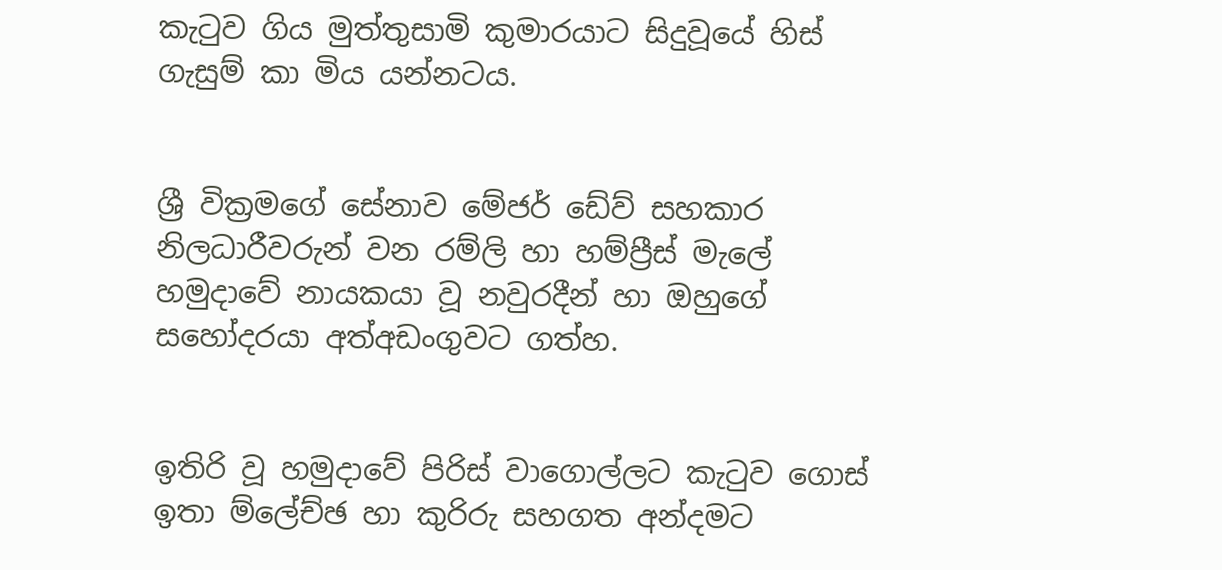කැටුව ගිය මුත්තුසාමි කුමාරයාට සිදුවූයේ හිස් ගැසුම් කා මිය යන්නටය.


ශ්‍රී වික්‍රමගේ සේනාව මේජර් ඩේව් සහකාර නිලධාරීවරුන් වන රම්ලි හා හම්ප්‍රීස් මැලේ හමුදාවේ නායකයා වූ නවුරදීන් හා ඔහුගේ සහෝදරයා අත්අඩංගුවට ගත්හ.


ඉතිරි වූ හමුදාවේ පිරිස් වාගොල්ලට කැටුව ගොස් ඉතා ම්ලේච්ඡ හා කුරිරු සහගත අන්දමට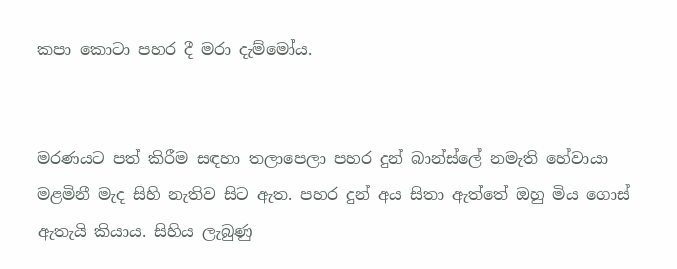කපා කොටා පහර දී මරා දැම්මෝය.


මරණයට පත් කිරීම සඳහා තලාපෙලා පහර දුන් බාන්ස්ලේ නමැති හේවායා මළමිනී මැද සිහි නැතිව සිට ඇත. පහර දුන් අය සිතා ඇත්තේ ඔහු මිය ගොස් ඇතැයි කියාය. සිහිය ලැබුණු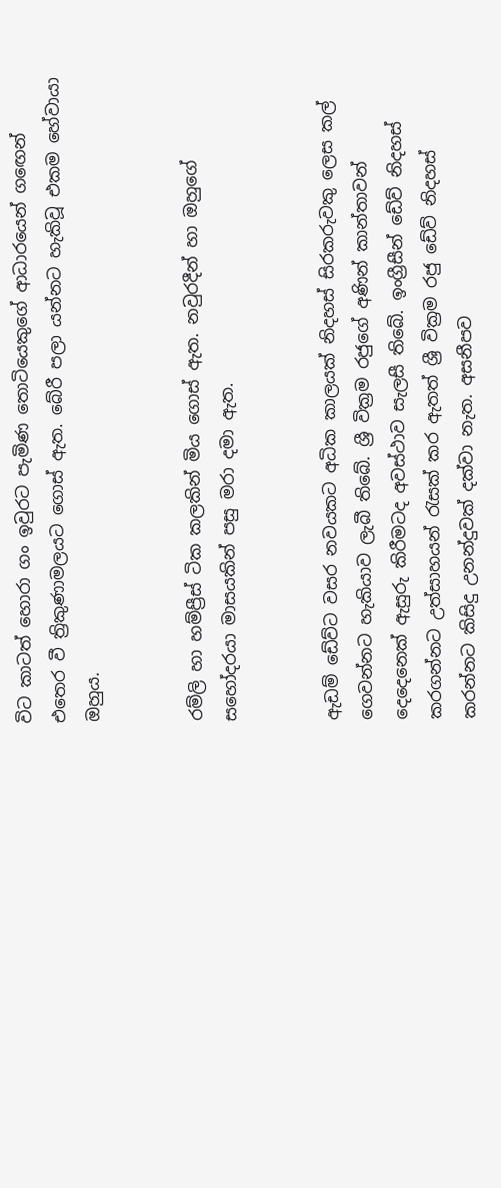විට කාටත් හොරා ගං ඉවුරට පැමිණ තොටියෙකුගේ ආධාරයෙන් ගඟෙන් එතෙර වී ත්‍රිකුණාමලයට ගොස් ඇත. බේරී පලා යන්නට හැකිවූ එකම හේවායා ඔහුය.


රම්ලි හා හම්ප්‍රීස් ටික කලකින් මිය ගොස් ඇත. නවුරදීන් හා ඔහුගේ සහෝදරයා මාසයකින් පසු මරා දමා ඇත.


ඇඩම් ඩේව්ට වසර නවයකට අධික කාලයක් නිදහස් සිරකරුවකු ලෙස කල් ගෙවන්නට හැකියාව ලැබී තිබේ. ශ්‍රී වික්‍රම රජුගේ අණින් කාන්තාවන් දෙදෙනෙක් ඇසුරු කිරීමටද අවස්ථාව සැලසී තිබේ. ඉංග්‍රීසීන් ඩේව් නිදහස් කරගන්නට උත්සාහයන් රැසක් කර ඇතත් ශ්‍රී වික්‍රම රජු ඩේව් නිදහස් කරන්නට කිසිදු උනන්දුවක් දක්වා නැත. අසනීපව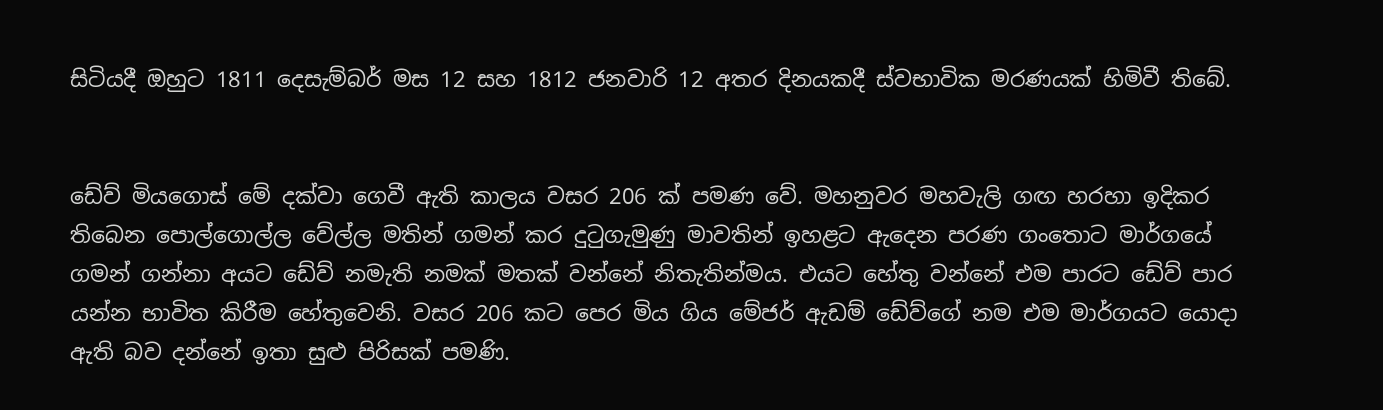සිටියදී ඔහුට 1811 දෙසැම්බර් මස 12 සහ 1812 ජනවාරි 12 අතර දිනයකදී ස්වභාවික මරණයක් හිමිවී තිබේ.


ඩේව් මියගොස් මේ දක්වා ගෙවී ඇති කාලය වසර 206 ක් පමණ වේ. මහනුවර මහවැලි ගඟ හරහා ඉදිකර තිබෙන පොල්ගොල්ල වේල්ල මතින් ගමන් කර දුටුගැමුණු මාවතින් ඉහළට ඇදෙන පරණ ගංතොට මාර්ගයේ ගමන් ගන්නා අයට ඩේව් නමැති නමක් මතක් වන්නේ නිතැතින්මය. එයට හේතු වන්නේ එම පාරට ඩේව් පාර යන්න භාවිත කිරීම හේතුවෙනි. වසර 206 කට පෙර මිය ගිය මේජර් ඇඩම් ඩේව්ගේ නම එම මාර්ගයට යොදා ඇති බව දන්නේ ඉතා සුළු පිරිසක් පමණි.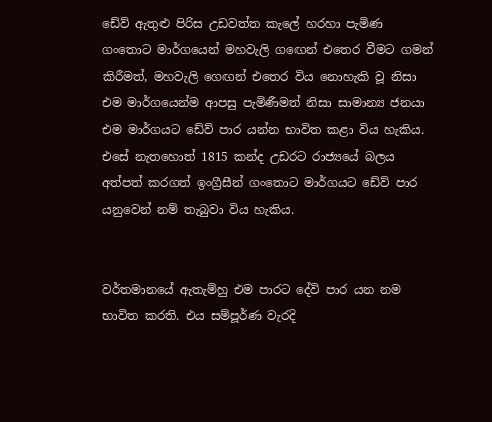ඩේව් ඇතුළු පිරිස උඩවත්ත කැලේ හරහා පැමිණ ගංතොට මාර්ගයෙන් මහවැලි ගඟෙන් එතෙර වීමට ගමන් කිරීමත්, මහවැලි ගෙඟන් එතෙර විය නොහැකි වූ නිසා එම මාර්ගයෙන්ම ආපසු පැමිණීමත් නිසා සාමාන්‍ය ජනයා එම මාර්ගයට ඩේව් පාර යන්න භාවිත කළා විය හැකිය. එසේ නැතහොත් 1815 කන්ද උඩරට රාජ්‍යයේ බලය අත්පත් කරගත් ඉංග්‍රීසීන් ගංතොට මාර්ගයට ඩේව් පාර යනුවෙන් නම් තැබුවා විය හැකිය.


වර්තමානයේ ඇතැම්හු එම පාරට දේවි පාර යන නම භාවිත කරති. එය සම්පූර්ණ වැරදි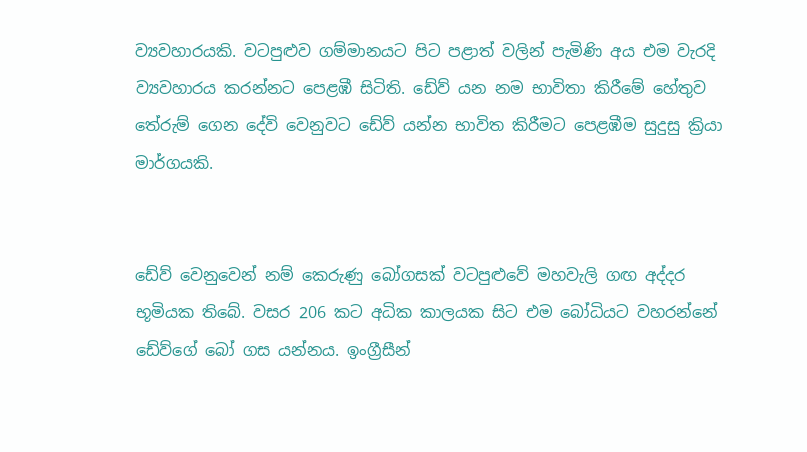ව්‍යවහාරයකි. වටපුළුව ගම්මානයට පිට පළාත් වලින් පැමිණි අය එම වැරදි ව්‍යවහාරය කරන්නට පෙළඹී සිටිති. ඩේව් යන නම භාවිතා කිරීමේ හේතුව තේරුම් ගෙන දේවි වෙනුවට ඩේව් යන්න භාවිත කිරීමට පෙළඹීම සුදුසු ක්‍රියා මාර්ගයකි.


ඩේව් වෙනුවෙන් නම් කෙරුණු බෝගසක් වටපුළුවේ මහවැලි ගඟ අද්දර භූමියක තිබේ. වසර 206 කට අධික කාලයක සිට එම බෝධියට වහරන්නේ ඩේව්ගේ බෝ ගස යන්නය. ඉංග්‍රීසීන්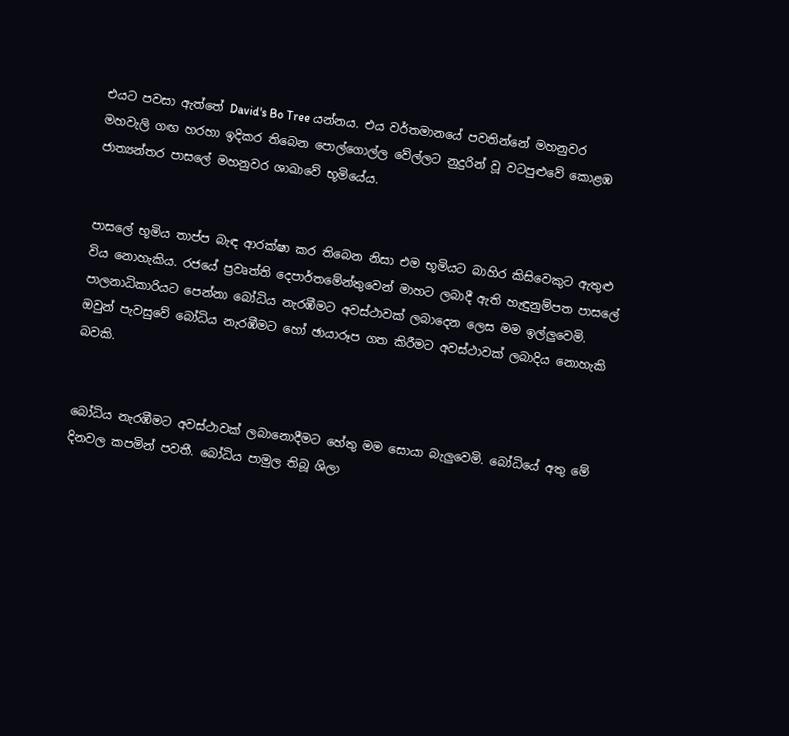එයට පවසා ඇත්තේ David's Bo Tree යන්නය. එය වර්තමානයේ පවතින්නේ මහනුවර මහවැලි ගඟ හරහා ඉදිකර තිබෙන පොල්ගොල්ල වේල්ලට නුදුරින් වූ වටපුළුවේ කොළඹ ජාත්‍යන්තර පාසලේ මහනුවර ශාඛාවේ භූමියේය.


පාසලේ භූමිය තාප්ප බැඳ ආරක්ෂා කර තිබෙන නිසා එම භූමියට බාහිර කිසිවෙකුට ඇතුළු විය නොහැකිය. රජයේ ප්‍රවෘත්ති දෙපාර්තමේන්තුවෙන් මාහට ලබාදී ඇති හැඳුනුම්පත පාසලේ පාලනාධිකාරියට පෙන්නා බෝධිය නැරඹීමට අවස්ථාවක් ලබාදෙන ලෙස මම ඉල්ලුවෙමි. ඔවුන් පැවසුවේ බෝධිය නැරඹීමට හෝ ඡායාරූප ගත කිරීමට අවස්ථාවක් ලබාදිය නොහැකි බවකි.


බෝධිය නැරඹීමට අවස්ථාවක් ලබානොදීමට හේතු මම සොයා බැලුවෙමි. බෝධියේ අතු මේ දිනවල කපමින් පවතී. බෝධිය පාමුල තිබූ ශිලා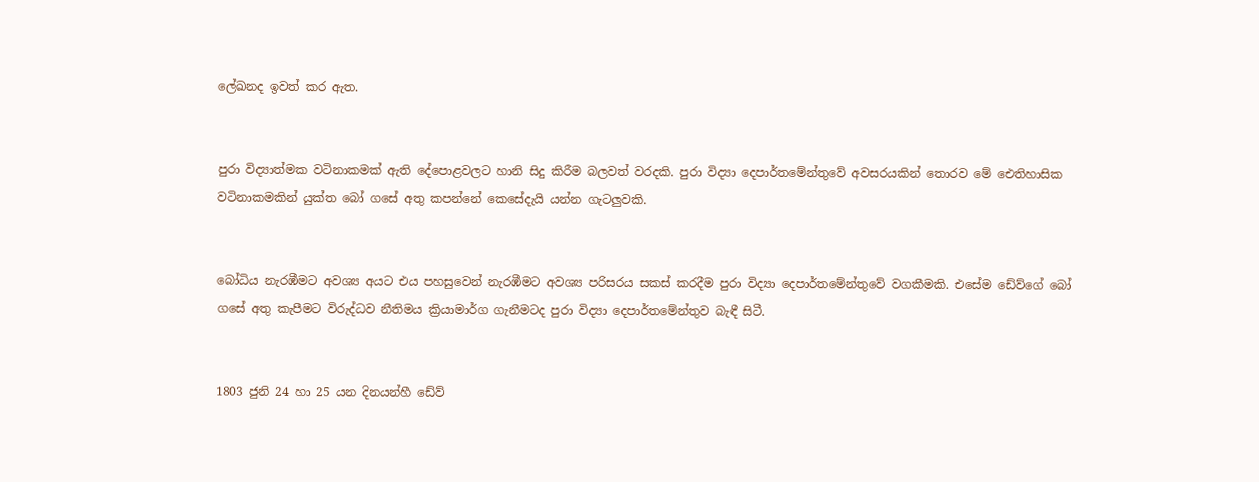ලේඛනද ඉවත් කර ඇත.


පුරා විද්‍යාත්මක වටිනාකමක් ඇති දේපොළවලට හානි සිදු කිරීම බලවත් වරදකි. පුරා විද්‍යා දෙපාර්තමේන්තුවේ අවසරයකින් තොරව මේ ඓතිහාසික වටිනාකමකින් යුක්ත බෝ ගසේ අතු කපන්නේ කෙසේදැයි යන්න ගැටලුවකි.


බෝධිය නැරඹීමට අවශ්‍ය අයට එය පහසුවෙන් නැරඹීමට අවශ්‍ය පරිසරය සකස් කරදීම පුරා විද්‍යා දෙපාර්තමේන්තුවේ වගකීමකි. එසේම ඩේව්ගේ බෝ ගසේ අතු කැපීමට විරුද්ධව නීතිමය ක්‍රියාමාර්ග ගැනීමටද පුරා විද්‍යා දෙපාර්තමේන්තුව බැඳී සිටී.


1803 ජුනි 24 හා 25 යන දිනයන්හී ඩේව්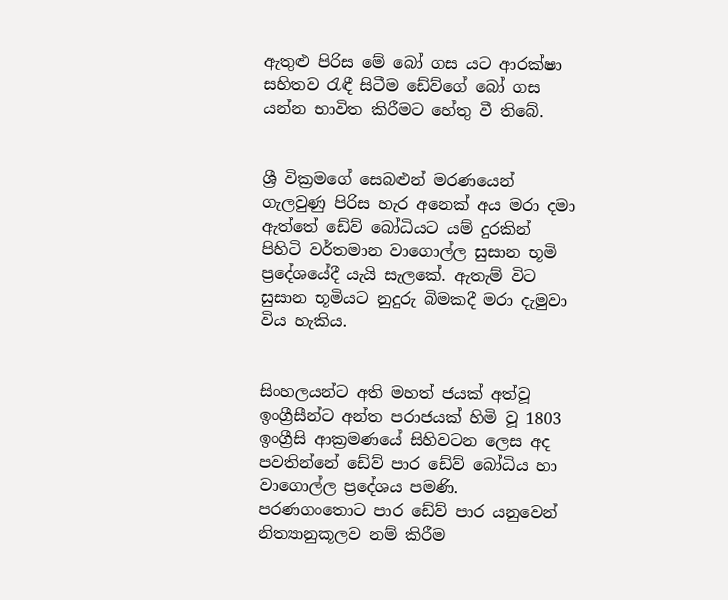ඇතුළු පිරිස මේ බෝ ගස යට ආරක්ෂා සහිතව රැඳී සිටීම ඩේව්ගේ බෝ ගස යන්න භාවිත කිරීමට හේතු වී තිබේ.


ශ්‍රී වික්‍රමගේ සෙබළුන් මරණයෙන් ගැලවුණු පිරිස හැර අනෙක් අය මරා දමා ඇත්තේ ඩේව් බෝධියට යම් දුරකින් පිහිටි වර්තමාන වාගොල්ල සුසාන භූමි ප්‍රදේශයේදී යැයි සැලකේ. ඇතැම් විට සුසාන භූමියට නුදුරු බිමකදී මරා දැමුවා විය හැකිය.


සිංහලයන්ට අති මහත් ජයක් අත්වූ ඉංග්‍රීසීන්ට අන්ත පරාජයක් හිමි වූ 1803 ඉංග්‍රීසි ආක්‍රමණයේ සිහිවටන ලෙස අද පවතින්නේ ඩේව් පාර ඩේව් බෝධිය හා වාගොල්ල ප්‍රදේශය පමණි. පරණගංතොට පාර ඩේව් පාර යනුවෙන් නිත්‍යානුකූලව නම් කිරීම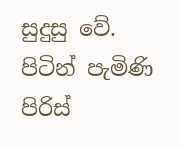සුදුසු වේ. පිටින් පැමිණි පිරිස්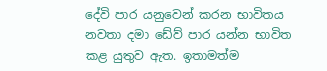දේවි පාර යනුවෙන් කරන භාවිතය නවතා දමා ඩේව් පාර යන්න භාවිත කළ යුතුව ඇත. ඉතාමත්ම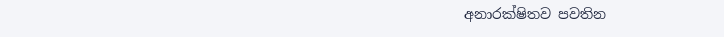අනාරක්ෂිතව පවතින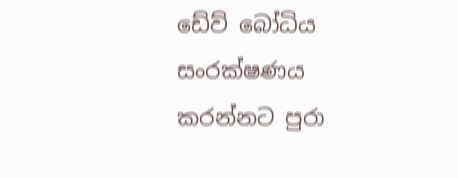ඩේව් බෝධිය සංරක්ෂණය කරන්නට පුරා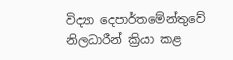විද්‍යා දෙපාර්තමේන්තුවේ නිලධාරීන් ක්‍රියා කළ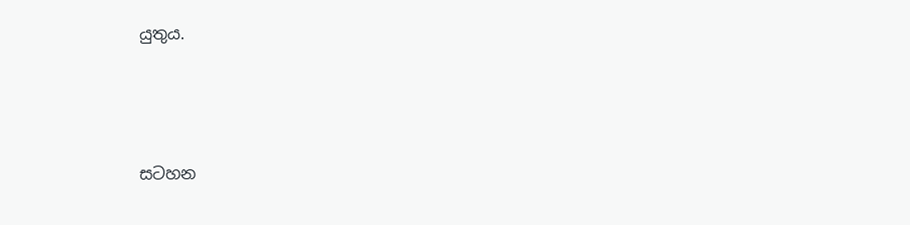යුතුය.






සටහන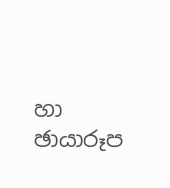හා ඡායාරූප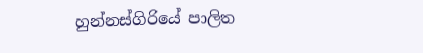හුන්නස්ගිරියේ පාලිත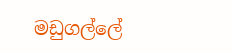මඩුගල්ලේ